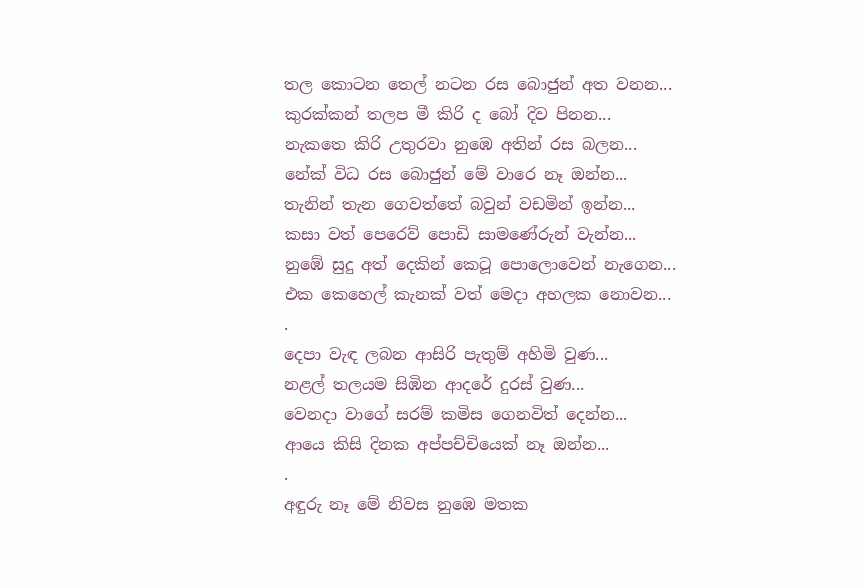තල කොටන තෙල් නටන රස බොජුන් අත වනන...
කුරක්කන් තලප මී කිරි ද බෝ දිව පිනන...
නැකතෙ කිරි උතුරවා නුඹෙ අතින් රස බලන...
නේක් විධ රස බොජුන් මේ වාරෙ නෑ ඔන්න...
තැනින් තැන ගෙවත්තේ බවුන් වඩමින් ඉන්න...
කසා වත් පෙරෙව් පොඩි සාමණේරුන් වැන්න...
නුඹේ සුදු අත් දෙකින් කෙටූ පොලොවෙන් නැගෙන...
එක කෙහෙල් කැනක් වත් මෙදා අහලක නොවන...
.
දෙපා වැඳ ලබන ආසිරි පැතුම් අහිමි වුණ...
නළල් තලයම සිඹින ආදරේ දුරස් වුණ...
වෙනදා වාගේ සරම් කමිස ගෙනවිත් දෙන්න...
ආයෙ කිසි දිනක අප්පච්චියෙක් නෑ ඔන්න...
.
අඳුරු නෑ මේ නිවස නුඹෙ මතක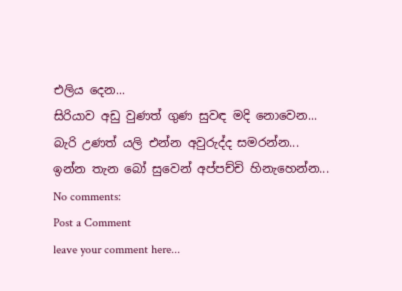එලිය දෙන...
සිරියාව අඩු වුණත් ගුණ සුවඳ මදි නොවෙන...
බැරි උණත් යලි එන්න අවුරුද්ද සමරන්න...
ඉන්න තැන බෝ සුවෙන් අප්පච්චි හිනැහෙන්න...
No comments:
Post a Comment
leave your comment here...